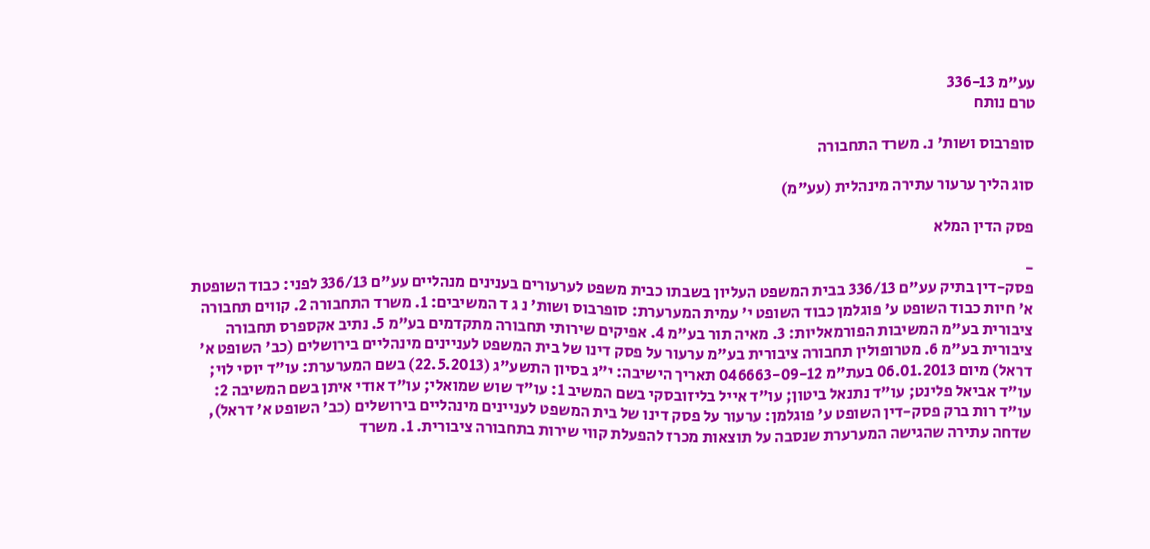עע"מ 336-13
טרם נותח

סופרבוס ושות' נ. משרד התחבורה

סוג הליך ערעור עתירה מינהלית (עע"מ)

פסק הדין המלא

-
פסק-דין בתיק עע"ם 336/13 בבית המשפט העליון בשבתו כבית משפט לערעורים בענינים מנהליים עע"ם 336/13 לפני: כבוד השופטת א' חיות כבוד השופט ע' פוגלמן כבוד השופט י' עמית המערערת: סופרבוס ושות' נ ג ד המשיבים: 1. משרד התחבורה 2. קווים תחבורה ציבורית בע"מ המשיבות הפורמאליות: 3. מאיה תור בע"מ 4. אפיקים שירותי תחבורה מתקדמים בע"מ 5. נתיב אקספרס תחבורה ציבורית בע"מ 6. מטרופולין תחבורה ציבורית בע"מ ערעור על פסק דינו של בית המשפט לעניינים מינהליים בירושלים (כב' השופט א' דראל) מיום 06.01.2013 בעת"מ 046663-09-12 תאריך הישיבה: י"ג בסיון התשע"ג (22.5.2013) בשם המערערת: עו"ד יוסי לוי; עו"ד אביאל פלינט; עו"ד נתנאל ביטון; עו"ד אייל בליזובסקי בשם המשיב 1: עו"ד שוש שמואלי; עו"ד אודי איתן בשם המשיבה 2: עו"ד רות ברק פסק-דין השופט ע' פוגלמן: ערעור על פסק דינו של בית המשפט לעניינים מינהליים בירושלים (כב' השופט א' דראל), שדחה עתירה שהגישה המערערת שנסבה על תוצאות מכרז להפעלת קווי שירות בתחבורה ציבורית. 1. משרד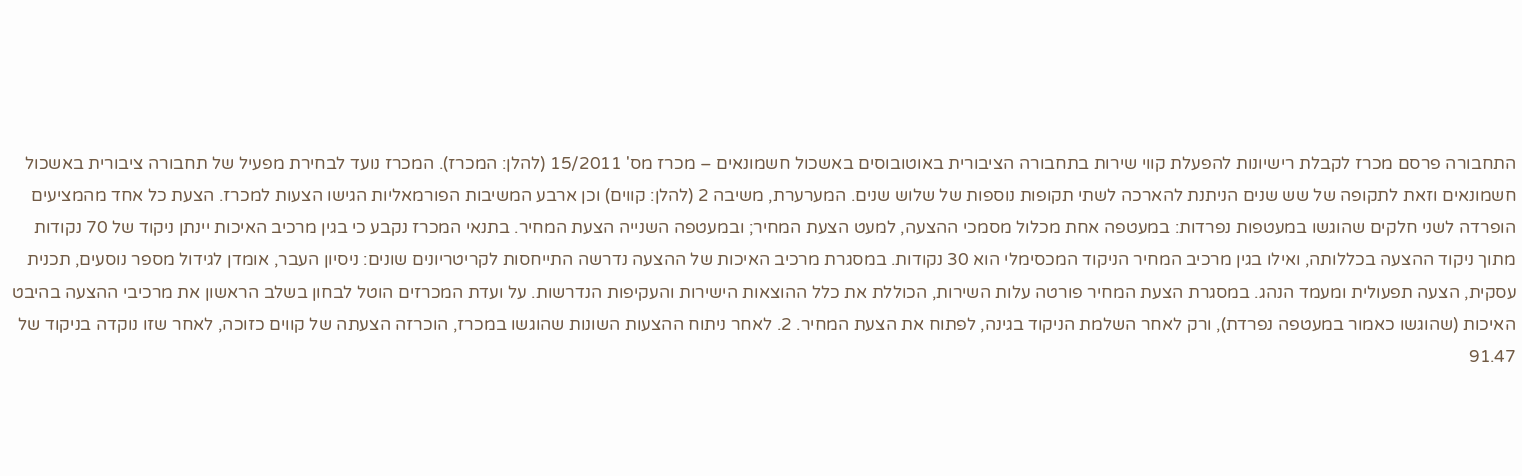התחבורה פרסם מכרז לקבלת רישיונות להפעלת קווי שירות בתחבורה הציבורית באוטובוסים באשכול חשמונאים – מכרז מס' 15/2011 (להלן: המכרז). המכרז נועד לבחירת מפעיל של תחבורה ציבורית באשכול חשמונאים וזאת לתקופה של שש שנים הניתנת להארכה לשתי תקופות נוספות של שלוש שנים. המערערת, משיבה 2 (להלן: קווים) וכן ארבע המשיבות הפורמאליות הגישו הצעות למכרז. הצעת כל אחד מהמציעים הופרדה לשני חלקים שהוגשו במעטפות נפרדות: במעטפה אחת מכלול מסמכי ההצעה, למעט הצעת המחיר; ובמעטפה השנייה הצעת המחיר. בתנאי המכרז נקבע כי בגין מרכיב האיכות יינתן ניקוד של 70 נקודות מתוך ניקוד ההצעה בכללותה, ואילו בגין מרכיב המחיר הניקוד המכסימלי הוא 30 נקודות. במסגרת מרכיב האיכות של ההצעה נדרשה התייחסות לקריטריונים שונים: ניסיון העבר, אומדן לגידול מספר נוסעים, תכנית עסקית, הצעה תפעולית ומעמד הנהג. במסגרת הצעת המחיר פורטה עלות השירות, הכוללת את כלל ההוצאות הישירות והעקיפות הנדרשות. על ועדת המכרזים הוטל לבחון בשלב הראשון את מרכיבי ההצעה בהיבט האיכות (שהוגשו כאמור במעטפה נפרדת), ורק לאחר השלמת הניקוד בגינה, לפתוח את הצעת המחיר. 2. לאחר ניתוח ההצעות השונות שהוגשו במכרז, הוכרזה הצעתה של קווים כזוכה, לאחר שזו נוקדה בניקוד של 91.47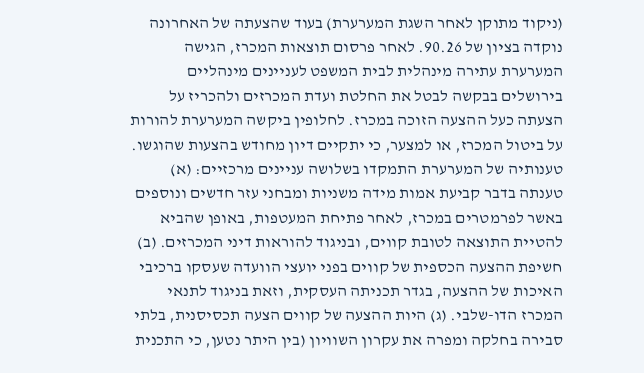(ניקוד מתוקן לאחר השגת המערערת) בעוד שהצעתה של האחרונה נוקדה בציון של 90.26. לאחר פרסום תוצאות המכרז, הגישה המערערת עתירה מינהלית לבית המשפט לעניינים מינהליים בירושלים בבקשה לבטל את החלטת ועדת המכרזים ולהכריז על הצעתה כעל ההצעה הזוכה במכרז. לחלופין ביקשה המערערת להורות על ביטול המכרז, או למצער, כי יתקיים דיון מחודש בהצעות שהוגשו. טענותיה של המערערת התמקדו בשלושה עניינים מרכזיים: (א) טענתה בדבר קביעת אמות מידה משניות ומבחני עזר חדשים ונוספים באשר לפרמטרים במכרז, לאחר פתיחת המעטפות, באופן שהביא להטיית התוצאה לטובת קווים, ובניגוד להוראות דיני המכרזים. (ב) חשיפת ההצעה הכספית של קווים בפני יועצי הוועדה שעסקו ברכיבי האיכות של ההצעה, בגדר תכניתה העסקית, וזאת בניגוד לתנאי המכרז הדו-שלבי. (ג) היות ההצעה של קווים הצעה תכסיסנית, בלתי סבירה בחלקה ומפרה את עקרון השוויון (בין היתר נטען, כי התכנית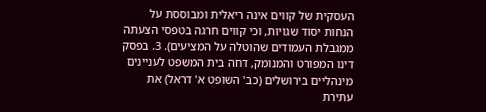העסקית של קווים אינה ריאלית ומבוססת על הנחות יסוד שגויות, וכי קווים חרגה בטפסי הצעתה ממגבלת העמודים שהוטלה על המציעים). 3. בפסק דינו המפורט והמנומק, דחה בית המשפט לעניינים מינהליים בירושלים (כב' השופט א' דראל) את עתירת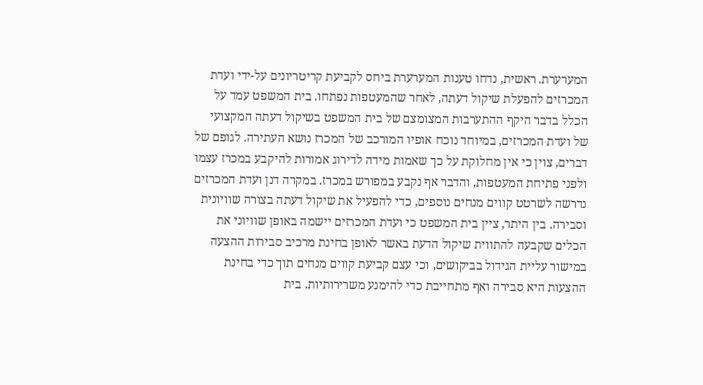המערערת. ראשית, נדחו טענות המערערת ביחס לקביעת קריטריונים על-ידי ועדת המכרזים להפעלת שיקול דעתה, לאחר שהמעטפות נפתחו. בית המשפט עמד על הכלל בדבר היקף ההתערבות המצומצם של בית המשפט בשיקול דעתה המקצועי של ועדת המכרזים, במיוחד נוכח אופיו המורכב של המכרז נושא העתירה. לגופם של דברים, צוין כי אין מחלוקת על כך שאמות מידה לדירוג אמורות להיקבע במכרז עצמו ולפני פתיחת המעטפות, והדבר אף נקבע במפורש במכרז. במקרה דנן ועדת המכרזים נדרשה לשרטט קווים מנחים נוספים, כדי להפעיל את שיקול דעתה בצורה שוויונית וסבירה. בין היתר, ציין בית המשפט כי ועדת המכרזים יישמה באופן שוויוני את הכלים שקבעה להתווית שיקול הדעת באשר לאופן בחינת מרכיב סבירות ההצעה במישור עליית הגידול בביקושים, וכי עצם קביעת קווים מנחים תוך כדי בחינת ההצעות היא סבירה ואף מתחייבת כדי להימנע משרירותיות. בית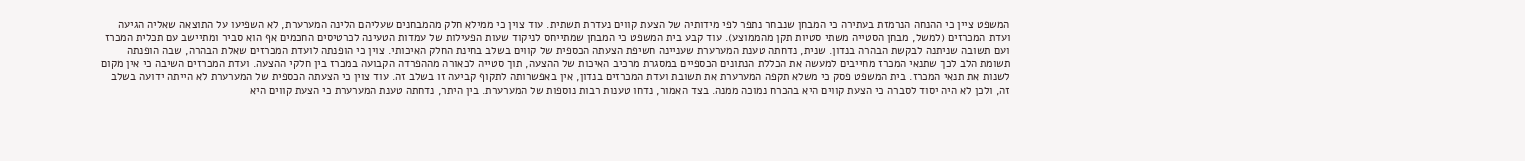המשפט ציין כי ההנחה הנרמזת בעתירה כי המבחן שנבחר נתפר לפי מידותיה של הצעת קווים נעדרת תשתית. עוד צוין כי ממילא חלק מהמבחנים שעליהם הלינה המערערת, לא השפיעו על התוצאה שאליה הגיעה ועדת המכרזים (למשל, מבחן הסטייה משתי סטיות תקן מהממוצע). עוד קבע בית המשפט כי המבחן שמתייחס לניקוד שעות הפעילות של עמדות הטעינה לכרטיסים החכמים אף הוא סביר ומתיישב עם תכלית המכרז ועם תשובה שניתנה לבקשת הבהרה בנדון. שנית, נדחתה טענת המערערת שעניינה חשיפת הצעתה הכספית של קווים בשלב בחינת החלק האיכותי. צוין כי הופנתה לועדת המכרזים שאלת הבהרה, שבה הופנתה תשומת הלב לכך שתנאי המכרז מחייבים למעשה את הכללת הנתונים הכספיים במסגרת מרכיב האיכות של ההצעה, תוך סטייה לכאורה מההפרדה הקבועה במכרז בין חלקי ההצעה. ועדת המכרזים השיבה כי אין מקום לשנות את תנאי המכרז. בית המשפט פסק כי משלא תקפה המערערת את תשובת ועדת המכרזים בנדון, אין באפשרותה לתקוף קביעה זו בשלב זה. עוד צוין כי הצעתה הכספית של המערערת לא הייתה ידועה בשלב זה, ולכן לא היה יסוד לסברה כי הצעת קווים היא בהכרח נמוכה ממנה. בצד האמור, נדחו טענות רבות נוספות של המערערת. בין היתר, נדחתה טענת המערערת כי הצעת קווים היא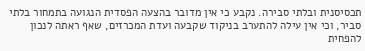תכסיסנית ובלתי סבירה. נקבע כי אין מדובר בהצעה הפסדית הנגועה בתמחור בלתי סביר, וכי אין עילה להתערב בניקוד שקבעה ועדת המכרזים, שאף ראתה לנכון להפחית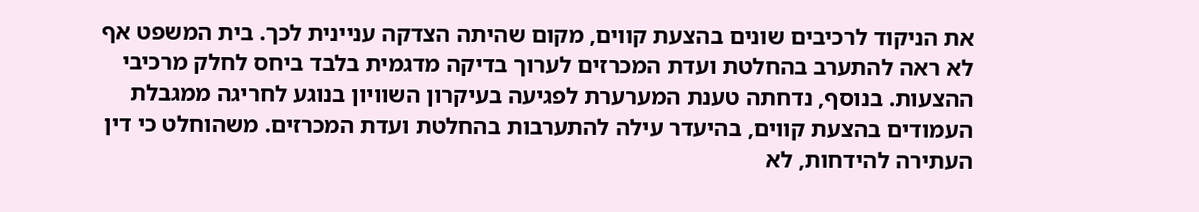את הניקוד לרכיבים שונים בהצעת קווים, מקום שהיתה הצדקה עניינית לכך. בית המשפט אף לא ראה להתערב בהחלטת ועדת המכרזים לערוך בדיקה מדגמית בלבד ביחס לחלק מרכיבי ההצעות. בנוסף, נדחתה טענת המערערת לפגיעה בעיקרון השוויון בנוגע לחריגה ממגבלת העמודים בהצעת קווים, בהיעדר עילה להתערבות בהחלטת ועדת המכרזים. משהוחלט כי דין העתירה להידחות, לא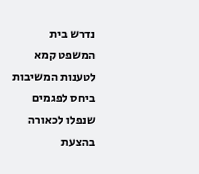נדרש בית המשפט קמא לטענות המשיבות ביחס לפגמים שנפלו לכאורה בהצעת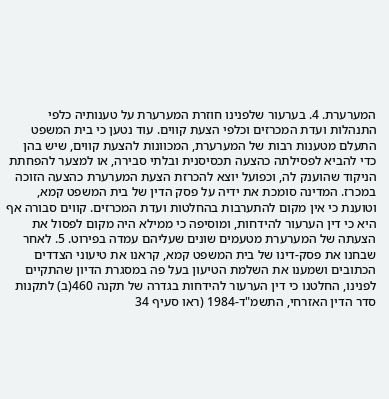המערערת. 4. בערעור שלפנינו חוזרת המערערת על טענותיה כלפי התנהלות ועדת המכרזים וכלפי הצעת קווים. עוד נטען כי בית המשפט התעלם מטענות רבות של המערערת, המכוונות להצעת קווים, שיש בהן כדי להביא לפסילתה כהצעה תכסיסנית ובלתי סבירה, או למצער להפחתת הניקוד שהוענק לה, וכפועל יוצא להכרזת הצעת המערערת כהצעה הזוכה במכרז. המדינה סומכת את ידיה על פסק הדין של בית המשפט קמא, וטוענת כי אין מקום להתערבות בהחלטות ועדת המכרזים. קווים סבורה אף היא כי דין הערעור להידחות, ומוסיפה כי ממילא היה מקום לפסול את הצעתה של המערערת מטעמים שונים שעליהם עמדה בפירוט. 5. לאחר שבחנו את פסק-דינו של בית המשפט קמא, קראנו את טיעוני הצדדים הכתובים ושמענו את השלמת הטיעון בעל פה במסגרת הדיון שהתקיים לפנינו, החלטנו כי דין הערעור להידחות בגדרה של תקנה 460(ב) לתקנות סדר הדין האזרחי, התשמ"ד-1984 (ראו סעיף 34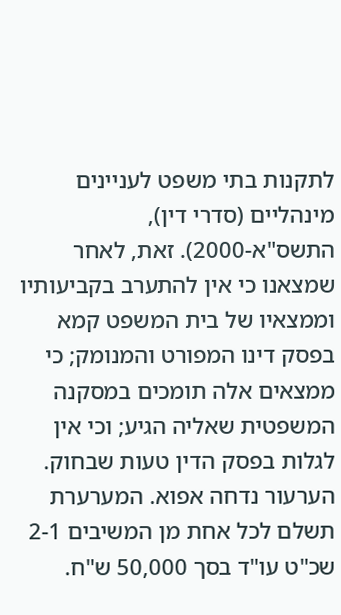לתקנות בתי משפט לעניינים מינהליים (סדרי דין), התשס"א-2000). זאת, לאחר שמצאנו כי אין להתערב בקביעותיו וממצאיו של בית המשפט קמא בפסק דינו המפורט והמנומק; כי ממצאים אלה תומכים במסקנה המשפטית שאליה הגיע; וכי אין לגלות בפסק הדין טעות שבחוק. הערעור נדחה אפוא. המערערת תשלם לכל אחת מן המשיבים 2-1 שכ"ט עו"ד בסך 50,000 ש"ח.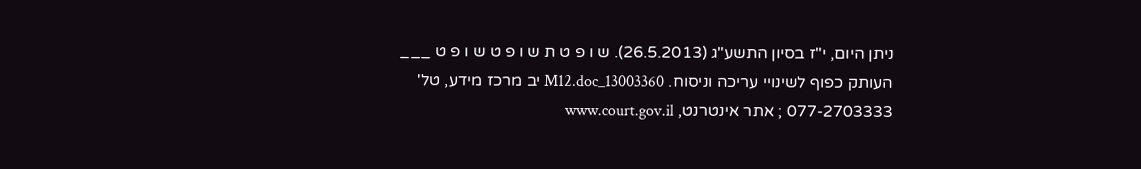ניתן היום, י"ז בסיון התשע"ג (26.5.2013). ש ו פ ט ת ש ו פ ט ש ו פ ט ___ העותק כפוף לשינויי עריכה וניסוח. 13003360_M12.doc יב מרכז מידע, טל' 077-2703333 ; אתר אינטרנט, www.court.gov.il